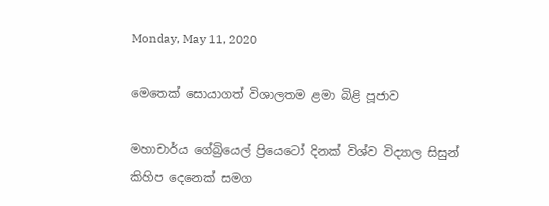Monday, May 11, 2020

මෙතෙක් සොයාගත් විශාලතම ළමා බිළි පූජාව

මහාචාර්ය ගේබ්‍රියෙල් ප්‍රියෙටෝ දිනක් විශ්ව විද්‍යාල සිසුන් කිහිප දෙනෙක් සමග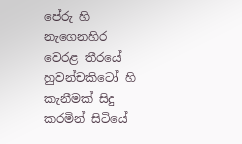පේරු හි නැගෙනහිර වෙරළ තීරයේ හුවන්චකිටෝ හි කැනීමක් සිදු කරමින් සිටියේ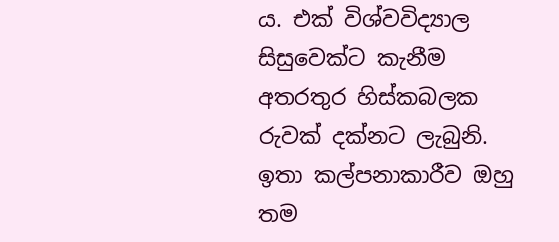ය. එක් විශ්වවිද්‍යාල සිසුවෙක්ට කැනීම අතරතුර හිස්කබලක රුවක් දක්නට ලැබුනි. ඉතා කල්පනාකාරීව ඔහු තම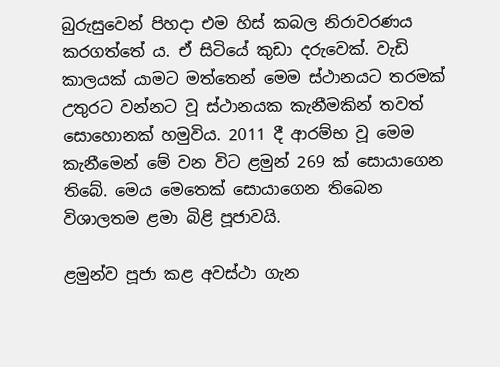බුරුසුවෙන් පිහදා එම හිස් කබල නිරාවරණය කරගත්තේ ය. ඒ සිටියේ කුඩා දරුවෙක්. වැඩි කාලයක් යාමට මත්තෙන් මෙම ස්ථානයට තරමක් උතුරට වන්නට වූ ස්ථානයක කැනීමකින් තවත් සොහොනක් හමුවිය. 2011 දී ආරම්භ වූ මෙම කැනීමෙන් මේ වන විට ළමුන් 269 ක් සොයාගෙන තිබේ. මෙය මෙතෙක් සොයාගෙන තිබෙන විශාලතම ළමා බිළි පූජාවයි.

ළමුන්ව පූජා කළ අවස්ථා ගැන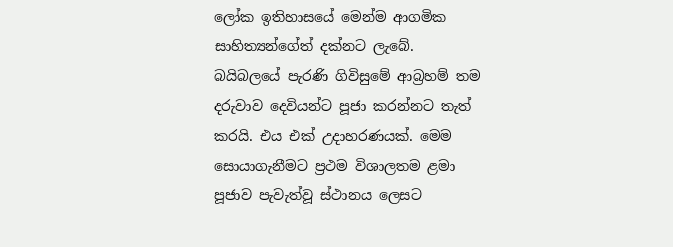ලෝක ඉතිහාසයේ මෙන්ම ආගමික සාහිත්‍යන්ගේත් දක්නට ලැබේ. බයිබලයේ පැරණි ගිවිසුමේ ආබ්‍රහම් තම දරුවාව දෙවියන්ට පූජා කරන්නට තැත් කරයි. එය එක් උදාහරණයක්. මෙම සොයාගැනීමට ප්‍රථම විශාලතම ළමා පූජාව පැවැත්වූ ස්ථානය ලෙසට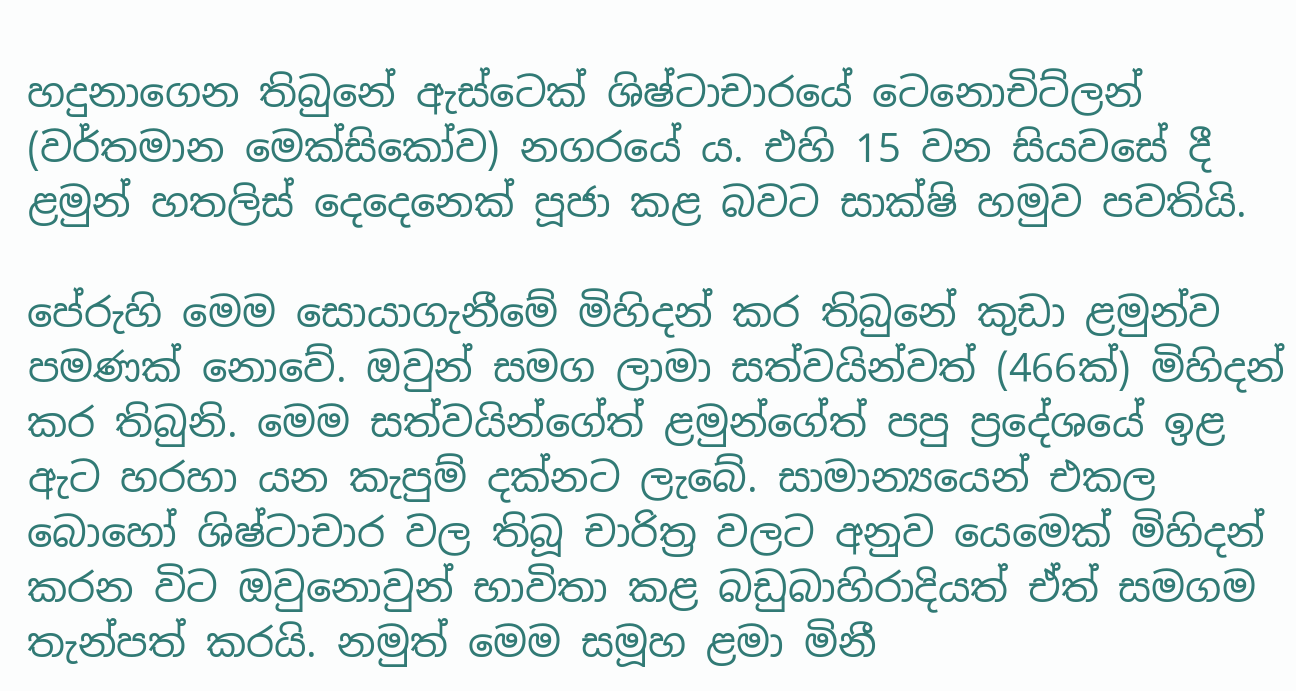හදුනාගෙන තිබුනේ ඇස්ටෙක් ශිෂ්ටාචාරයේ ටෙනොචිට්ලන් (වර්තමාන මෙක්සිකෝව) නගරයේ ය. එහි 15 වන සියවසේ දී ළමුන් හතලිස් දෙදෙනෙක් පූජා කළ බවට සාක්ෂි හමුව පවතියි.

පේරුහි මෙම සොයාගැනීමේ මිහිදන් කර තිබුනේ කුඩා ළමුන්ව පමණක් නොවේ. ඔවුන් සමග ලාමා සත්වයින්වත් (466ක්) මිහිදන් කර තිබුනි. මෙම සත්වයින්ගේත් ළමුන්ගේත් පපු ප්‍රදේශයේ ඉළ ඇට හරහා යන කැපුම් දක්නට ලැබේ. සාමාන්‍යයෙන් එකල බොහෝ ශිෂ්ටාචාර වල තිබූ චාරිත්‍ර වලට අනුව යෙමෙක් මිහිදන් කරන විට ඔවුනොවුන් භාවිතා කළ බඩුබාහිරාදියත් ඒත් සමගම තැන්පත් කරයි. නමුත් මෙම සමූහ ළමා මිනී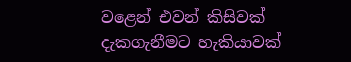වළෙන් එවන් කිසිවක් දැකගැනීමට හැකියාවක්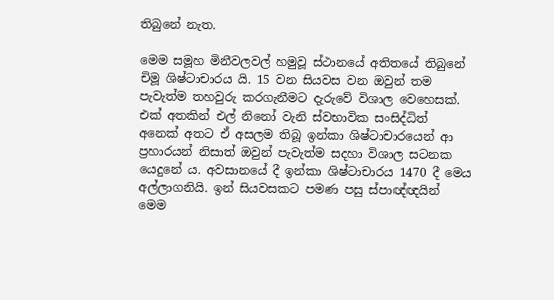තිබුනේ නැත.

මෙම සමූහ මිනීවලවල් හමුවූ ස්ථානයේ අතිතයේ තිබුනේ චිමූ ශිෂ්ටාචාරය යි. 15 වන සියවස වන ඔවුන් තම පැවැත්ම තහවුරු කරගැනීමට දැරුවේ විශාල වෙහෙසක්. එක් අතකින් එල් නිනෝ වැනි ස්වභාවික සංසිද්ධිත් අනෙක් අතට ඒ අසලම තිබූ ඉන්කා ශිෂ්ටාචාරයෙන් ආ ප්‍රහාරයන් නිසාත් ඔවුන් පැවැත්ම සදහා විශාල සටනක යෙදුනේ ය. අවසානයේ දී ඉන්කා ශිෂ්ටාචාරය 1470 දී මෙය අල්ලාගනියි. ඉන් සියවසකට පමණ පසු ස්පාඥ්ඥයින් මෙම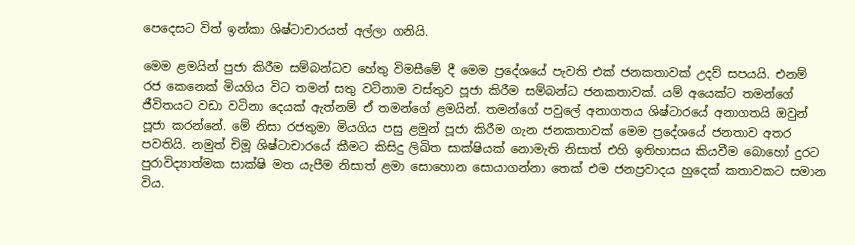පෙදෙසට විත් ඉන්කා ශිෂ්ටාචාරයත් අල්ලා ගනියි.

මෙම ළමයින් පුජා කිරීම සම්බන්ධව හේතු විමසීමේ දී මෙම ප්‍රදේශයේ පැවති එක් ජනකතාවක් උදව් සපයයි. එනම් රජ කෙනෙක් මියගිය විට තමන් සතු වටිනාම වස්තුව පූජා කිරීම සම්බන්ධ ජනකතාවක්. යම් අයෙක්ට තමන්ගේ ජීවිතයට වඩා වටිනා දෙයක් ඇත්නම් ඒ තමන්ගේ ළමයින්. තමන්ගේ පවුලේ අනාගතය ශිෂ්ටාරයේ අනාගතයි ඔවුන් පූජා කරන්නේ. මේ නිසා රජතුමා මියගිය පසු ළමුන් පූජා කිරීම ගැන ජනකතාවක් මෙම ප්‍රදේශයේ ජනතාව අතර පවතියි. නමුත් චිමූ ශිෂ්ටාචාරයේ කීමට කිසිදු ලිඛිත සාක්ෂියක් නොමැති නිසාත් එහි ඉතිහාසය කියවීම බොහෝ දුරට පුරාවිද්‍යාත්මක සාක්ෂි මත යැපීම නිසාත් ළමා සොහොන සොයාගන්නා තෙක් එම ජනප්‍රවාදය හුදෙක් කතාවකට සමාන විය.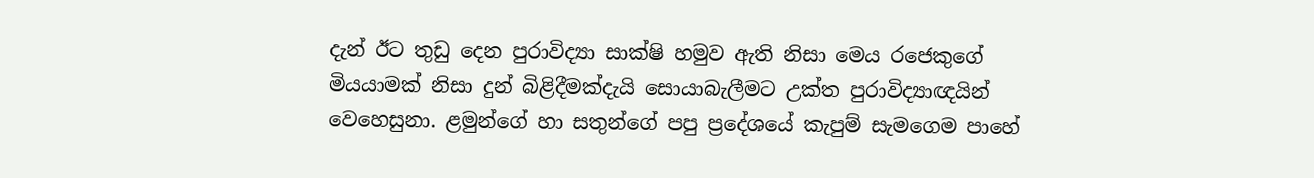දැන් ඊට තුඩු දෙන පුරාවිද්‍යා සාක්ෂි හමුව ඇති නිසා මෙය රජෙකුගේ මියයාමක් නිසා දුන් බිළිදීමක්දැයි සොයාබැලීමට උක්ත පුරාවිද්‍යාඥයින් වෙහෙසුනා. ළමුන්ගේ හා සතුන්ගේ පපු ප්‍රදේශයේ කැපුම් සැමගෙම පාහේ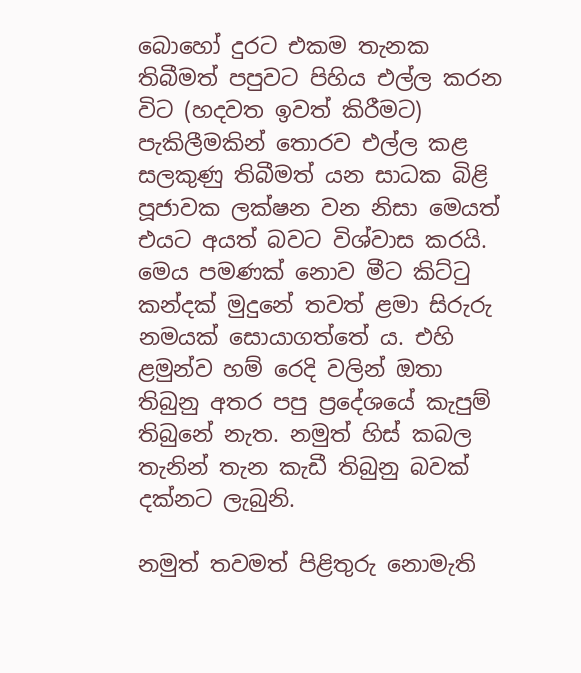බොහෝ දුරට එකම තැනක තිබීමත් පපුවට පිහිය එල්ල කරන විට (හදවත ඉවත් කිරීමට) පැකිලීමකින් තොරව එල්ල කළ සලකුණු තිබීමත් යන සාධක බිළි පූජාවක ලක්ෂන වන නිසා මෙයත් එයට අයත් බවට විශ්වාස කරයි. මෙය පමණක් නොව මීට කිට්ටු කන්දක් මුදුනේ තවත් ළමා සිරුරු නමයක් සොයාගත්තේ ය. එහි ළමුන්ව හම් රෙදි වලින් ඔතා තිබුනු අතර පපු ප්‍රදේශයේ කැපුම් තිබුනේ නැත. නමුත් හිස් කබල තැනින් තැන කැඩී තිබුනු බවක් දක්නට ලැබුනි.

නමුත් තවමත් පිළිතුරු නොමැති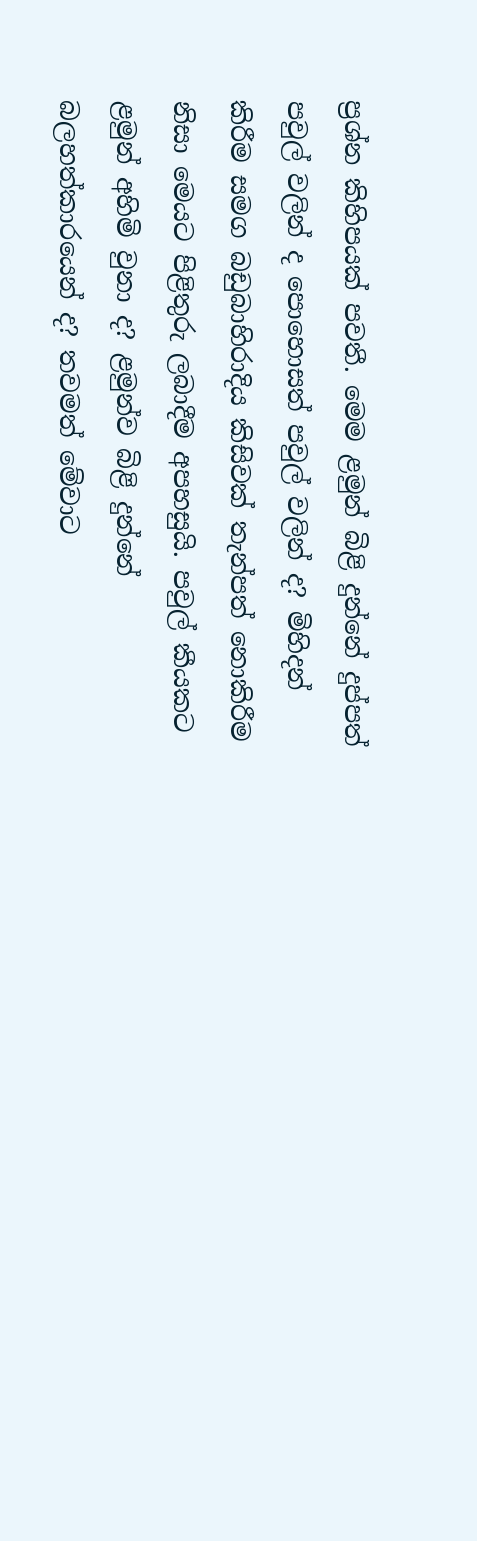ප්‍රශ්න කිහිපයක් පවතී. මෙම ළමුන් බිළි දුන්නේ දුප්පත් පවුල් වලින් ද පොහොසත් පවුල් වලින් ද? මිහිදන් කිරීම සමග බඩුබාහිරාදිය කිසිවක් තැන්පත් නොකිරීම නිසා මෙයට පිළිතුරු ලබාදීම අපහසුයි. පවුල් කීයකට ළමුන් අහිමි වුනා ද? ළමුන්ව බිළි දුන්නේ බලහත්කාරයෙන් ද? තවමත් මේවාට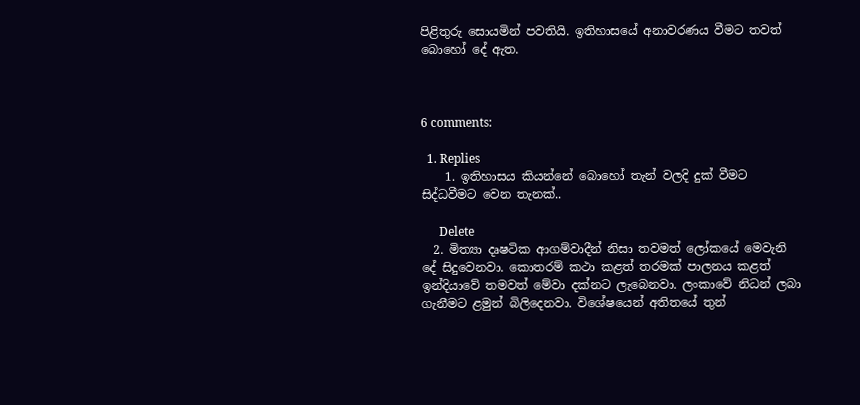පිළිතුරු සොයමින් පවතියි. ඉතිහාසයේ අනාවරණය වීමට තවත් බොහෝ දේ ඇත.



6 comments:

  1. Replies
    1. ඉතිහාසය කියන්නේ බොහෝ තැන් වලදි දුක් වීමට සිද්ධවීමට වෙන තැනක්..

      Delete
  2. මිත්‍යා දෘෂටික ආගම්වාදීන් නිසා තවමත් ලෝකයේ මෙවැනි දේ සිදුවෙනවා. කොතරම් කථා කළත් තරමක් පාලනය කළත් ඉන්දියාවේ තමවත් මේවා දක්නට ලැබෙනවා. ලංකාවේ නිධන් ලබා ගැනීමට ළමුන් බිලිදෙනවා. විශේෂයෙන් අතිතයේ තුන්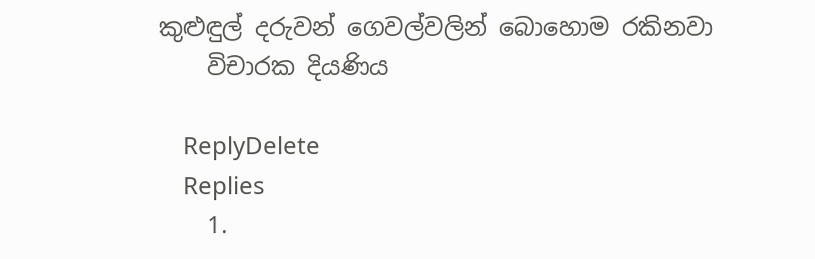කුළුඳුල් දරුවන් ගෙවල්වලින් බොහොම රකිනවා
    විචාරක දියණිය

    ReplyDelete
    Replies
    1.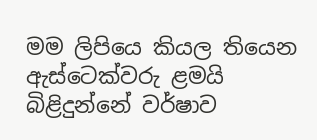මම ලිපියෙ කියල තියෙන ඇස්ටෙක්වරු ළමයි බිළිදුන්නේ වර්ෂාව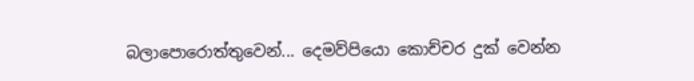බලාපොරොත්තුවෙන්... දෙමව්පියො කොච්චර දුක් වෙන්න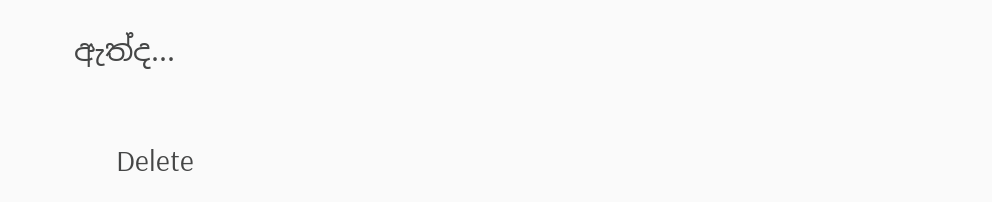ඇත්ද...

      Delete